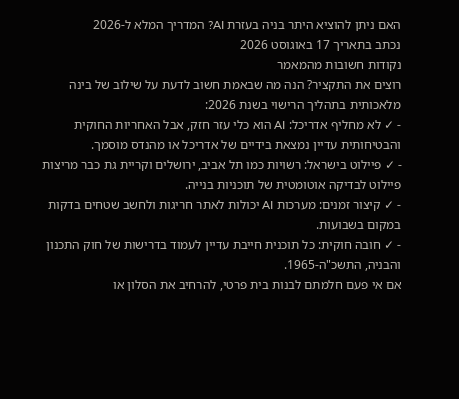האם ניתן להוציא היתר בניה בעזרת AI? המדריך המלא ל-2026
נכתב בתאריך 17 באוגוסט 2026
נקודות חשובות מהמאמר
רוצים את התקציר? הנה מה שבאמת חשוב לדעת על שילוב של בינה מלאכותית בתהליך הרישוי בשנת 2026:
- ✓ לא מחליף אדריכל: AI הוא כלי עזר חזק, אבל האחריות החוקית והבטיחותית עדיין נמצאת בידיים של אדריכל או מהנדס מוסמך.
- ✓ פיילוט בישראל: רשויות כמו תל אביב, ירושלים וקריית גת כבר מריצות פיילוט לבדיקה אוטומטית של תוכניות בנייה.
- ✓ קיצור זמנים: מערכות AI יכולות לאתר חריגות ולחשב שטחים בדקות במקום בשבועות.
- ✓ חובה חוקית: כל תוכנית חייבת עדיין לעמוד בדרישות של חוק התכנון והבניה, התשכ"ה-1965.
אם אי פעם חלמתם לבנות בית פרטי, להרחיב את הסלון או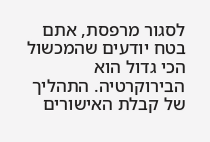לסגור מרפסת, אתם בטח יודעים שהמכשול הכי גדול הוא הבירוקרטיה. התהליך של קבלת האישורים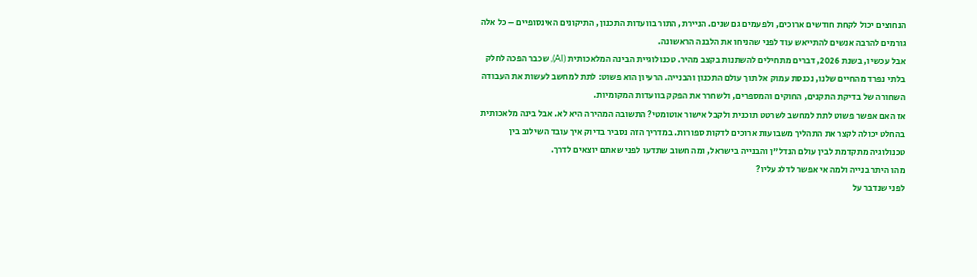הנחוצים יכול לקחת חודשים ארוכים, ולפעמים גם שנים. הניירת, התור בוועדות התכנון, התיקונים האינסופיים – כל אלה גורמים להרבה אנשים להתייאש עוד לפני שהניחו את הלבנה הראשונה.
אבל עכשיו, בשנת 2026, דברים מתחילים להשתנות בקצב מהיר. טכנולוגיית הבינה המלאכותית (AI), שכבר הפכה לחלק בלתי נפרד מהחיים שלנו, נכנסת עמוק אל תוך עולם התכנון והבנייה. הרעיון הוא פשוט: לתת למחשב לעשות את העבודה השחורה של בדיקת התקנים, החוקים והמספרים, ולשחרר את הפקק בוועדות המקומיות.
אז האם אפשר פשוט לתת למחשב לשרטט תוכנית ולקבל אישור אוטומטי? התשובה המהירה היא לא. אבל בינה מלאכותית בהחלט יכולה לקצר את התהליך משבועות ארוכים לדקות ספורות. במדריך הזה נסביר בדיוק איך עובד השילוב בין טכנולוגיה מתקדמת לבין עולם הנדל"ן והבנייה בישראל, ומה חשוב שתדעו לפני שאתם יוצאים לדרך.
מהו היתר בנייה ולמה אי אפשר לדלג עליו?
לפני שנדבר על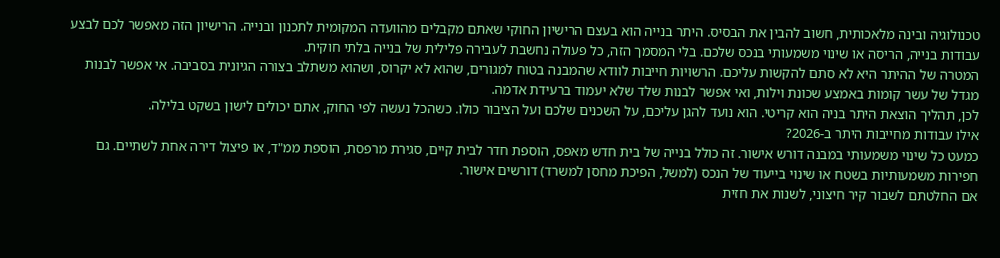טכנולוגיה ובינה מלאכותית, חשוב להבין את הבסיס. היתר בנייה הוא בעצם הרישיון החוקי שאתם מקבלים מהוועדה המקומית לתכנון ובנייה. הרישיון הזה מאפשר לכם לבצע עבודות בנייה, הריסה או שינוי משמעותי בנכס שלכם. בלי המסמך הזה, כל פעולה נחשבת לעבירה פלילית של בנייה בלתי חוקית.
המטרה של ההיתר היא לא סתם להקשות עליכם. הרשויות חייבות לוודא שהמבנה בטוח למגורים, שהוא לא יקרוס, ושהוא משתלב בצורה הגיונית בסביבה. אי אפשר לבנות מגדל של עשר קומות באמצע שכונת וילות, ואי אפשר לבנות שלד שלא יעמוד ברעידת אדמה.
לכן, תהליך הוצאת היתר בניה הוא קריטי. הוא נועד להגן עליכם, על השכנים שלכם ועל הציבור כולו. כשהכל נעשה לפי החוק, אתם יכולים לישון בשקט בלילה.
אילו עבודות מחייבות היתר ב-2026?
כמעט כל שינוי משמעותי במבנה דורש אישור. זה כולל בנייה של בית חדש מאפס, הוספת חדר לבית קיים, סגירת מרפסת, הוספת ממ"ד, או פיצול דירה אחת לשתיים. גם חפירות משמעותיות בשטח או שינוי בייעוד של הנכס (למשל, הפיכת מחסן למשרד) דורשים אישור.
אם החלטתם לשבור קיר חיצוני, לשנות את חזית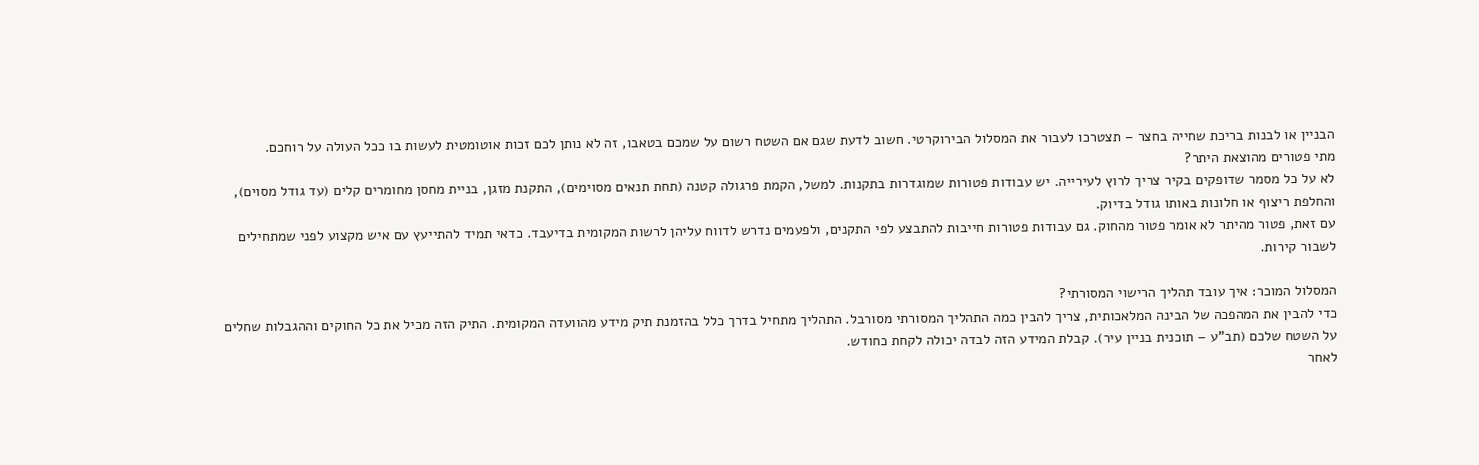הבניין או לבנות בריכת שחייה בחצר – תצטרכו לעבור את המסלול הבירוקרטי. חשוב לדעת שגם אם השטח רשום על שמכם בטאבו, זה לא נותן לכם זכות אוטומטית לעשות בו ככל העולה על רוחכם.
מתי פטורים מהוצאת היתר?
לא על כל מסמר שדופקים בקיר צריך לרוץ לעירייה. יש עבודות פטורות שמוגדרות בתקנות. למשל, הקמת פרגולה קטנה (תחת תנאים מסוימים), התקנת מזגן, בניית מחסן מחומרים קלים (עד גודל מסוים), והחלפת ריצוף או חלונות באותו גודל בדיוק.
עם זאת, פטור מהיתר לא אומר פטור מהחוק. גם עבודות פטורות חייבות להתבצע לפי התקנים, ולפעמים נדרש לדווח עליהן לרשות המקומית בדיעבד. כדאי תמיד להתייעץ עם איש מקצוע לפני שמתחילים לשבור קירות.

המסלול המוכר: איך עובד תהליך הרישוי המסורתי?
כדי להבין את המהפכה של הבינה המלאכותית, צריך להבין כמה התהליך המסורתי מסורבל. התהליך מתחיל בדרך כלל בהזמנת תיק מידע מהוועדה המקומית. התיק הזה מכיל את כל החוקים וההגבלות שחלים על השטח שלכם (תב"ע – תוכנית בניין עיר). קבלת המידע הזה לבדה יכולה לקחת כחודש.
לאחר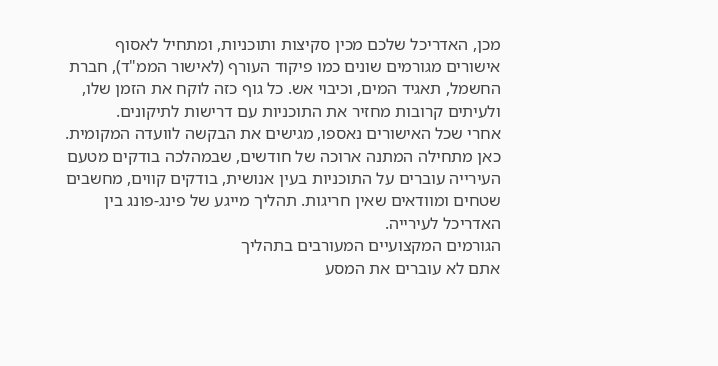מכן, האדריכל שלכם מכין סקיצות ותוכניות, ומתחיל לאסוף אישורים מגורמים שונים כמו פיקוד העורף (לאישור הממ"ד), חברת החשמל, תאגיד המים, וכיבוי אש. כל גוף כזה לוקח את הזמן שלו, ולעיתים קרובות מחזיר את התוכניות עם דרישות לתיקונים.
אחרי שכל האישורים נאספו, מגישים את הבקשה לוועדה המקומית. כאן מתחילה המתנה ארוכה של חודשים, שבמהלכה בודקים מטעם העירייה עוברים על התוכניות בעין אנושית, בודקים קווים, מחשבים שטחים ומוודאים שאין חריגות. תהליך מייגע של פינג-פונג בין האדריכל לעירייה.
הגורמים המקצועיים המעורבים בתהליך
אתם לא עוברים את המסע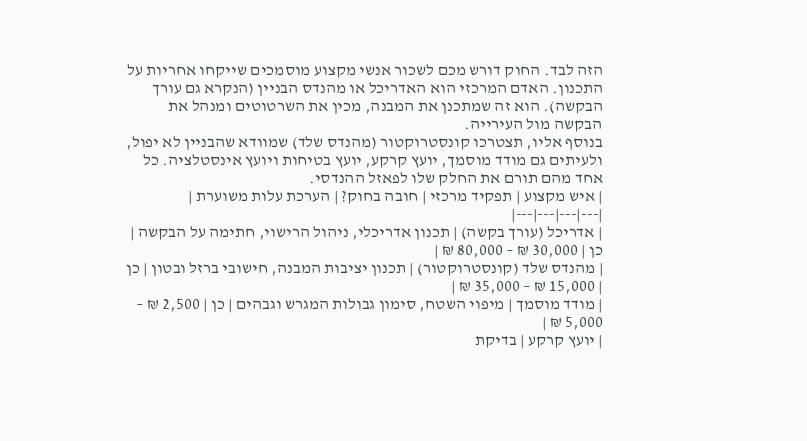הזה לבד. החוק דורש מכם לשכור אנשי מקצוע מוסמכים שייקחו אחריות על התכנון. האדם המרכזי הוא האדריכל או מהנדס הבניין (הנקרא גם עורך הבקשה). הוא זה שמתכנן את המבנה, מכין את השרטוטים ומנהל את הבקשה מול העירייה.
בנוסף אליו, תצטרכו קונסטרוקטור (מהנדס שלד) שמוודא שהבניין לא יפול, ולעיתים גם מודד מוסמך, יועץ קרקע, יועץ בטיחות ויועץ אינסטלציה. כל אחד מהם תורם את החלק שלו לפאזל ההנדסי.
| איש מקצוע | תפקיד מרכזי | חובה בחוק? | הערכת עלות משוערת |
|---|---|---|---|
| אדריכל (עורך בקשה) | תכנון אדריכלי, ניהול הרישוי, חתימה על הבקשה | כן | 30,000 ₪ – 80,000 ₪ |
| מהנדס שלד (קונסטרוקטור) | תכנון יציבות המבנה, חישובי ברזל ובטון | כן | 15,000 ₪ – 35,000 ₪ |
| מודד מוסמך | מיפוי השטח, סימון גבולות המגרש וגבהים | כן | 2,500 ₪ – 5,000 ₪ |
| יועץ קרקע | בדיקת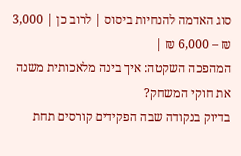סוג האדמה להנחיות ביסוס | לרוב כן | 3,000 ₪ – 6,000 ₪ |
המהפכה השקטה: איך בינה מלאכותית משנה את חוקי המשחק?
בדיוק בנקודה שבה הפקידים קורסים תחת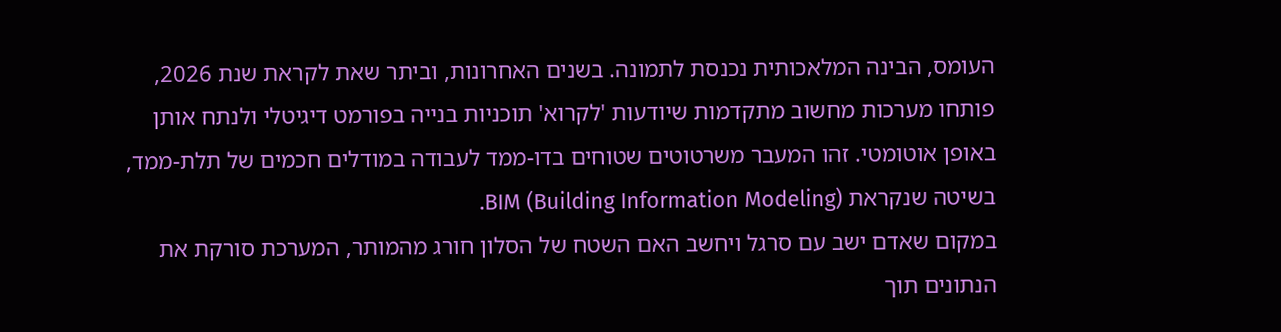העומס, הבינה המלאכותית נכנסת לתמונה. בשנים האחרונות, וביתר שאת לקראת שנת 2026, פותחו מערכות מחשוב מתקדמות שיודעות 'לקרוא' תוכניות בנייה בפורמט דיגיטלי ולנתח אותן באופן אוטומטי. זהו המעבר משרטוטים שטוחים בדו-ממד לעבודה במודלים חכמים של תלת-ממד, בשיטה שנקראת BIM (Building Information Modeling).
במקום שאדם ישב עם סרגל ויחשב האם השטח של הסלון חורג מהמותר, המערכת סורקת את הנתונים תוך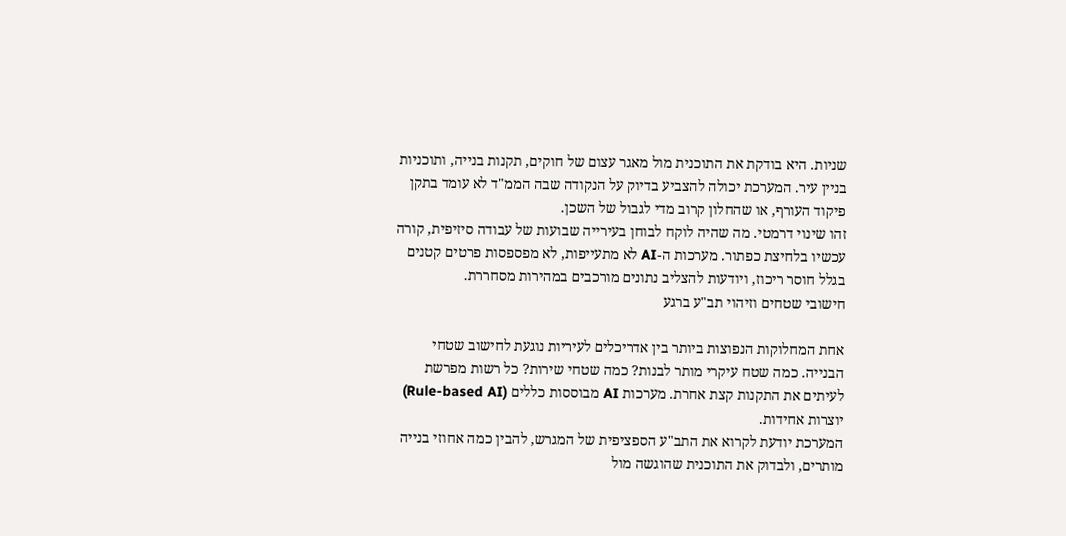שניות. היא בודקת את התוכנית מול מאגר עצום של חוקים, תקנות בנייה, ותוכניות בניין עיר. המערכת יכולה להצביע בדיוק על הנקודה שבה הממ"ד לא עומד בתקן פיקוד העורף, או שהחלון קרוב מדי לגבול של השכן.
זהו שינוי דרמטי. מה שהיה לוקח לבוחן בעירייה שבועות של עבודה סיזיפית, קורה עכשיו בלחיצת כפתור. מערכות ה-AI לא מתעייפות, לא מפספסות פרטים קטנים בגלל חוסר ריכוז, ויודעות להצליב נתונים מורכבים במהירות מסחררת.
חישובי שטחים וזיהוי תב"ע ברגע

אחת המחלוקות הנפוצות ביותר בין אדריכלים לעיריות נוגעת לחישוב שטחי הבנייה. כמה שטח עיקרי מותר לבנות? כמה שטחי שירות? כל רשות מפרשת לעיתים את התקנות קצת אחרת. מערכות AI מבוססות כללים (Rule-based AI) יוצרות אחידות.
המערכת יודעת לקרוא את התב"ע הספציפית של המגרש, להבין כמה אחוזי בנייה מותרים, ולבדוק את התוכנית שהוגשה מול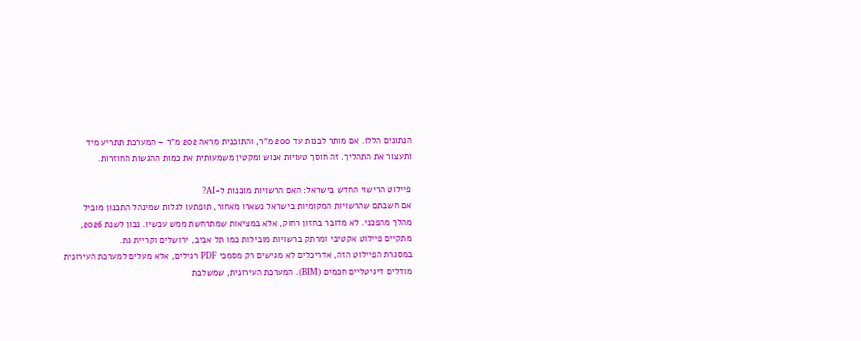הנתונים הללו. אם מותר לבנות עד 200 מ"ר, והתוכנית מראה 202 מ"ר – המערכת תתריע מיד ותעצור את התהליך. זה חוסך טעויות אנוש ומקטין משמעותית את כמות ההגשות החוזרות.

פיילוט הרישוי החדש בישראל: האם הרשויות מוכנות ל-AI?
אם חשבתם שהרשויות המקומיות בישראל נשארו מאחור, תופתעו לגלות שמינהל התכנון מוביל מהלך מהפכני. לא מדובר בחזון רחוק, אלא במציאות שמתרחשת ממש עכשיו. נכון לשנת 2026, מתקיים פיילוט אקטיבי ומרתק ברשויות מובילות כמו תל אביב, ירושלים וקריית גת.
במסגרת הפיילוט הזה, אדריכלים לא מגישים רק מסמכי PDF רגילים, אלא מעלים למערכת העירונית מודלים דיגיטליים חכמים (BIM). המערכת העירונית, שמשלבת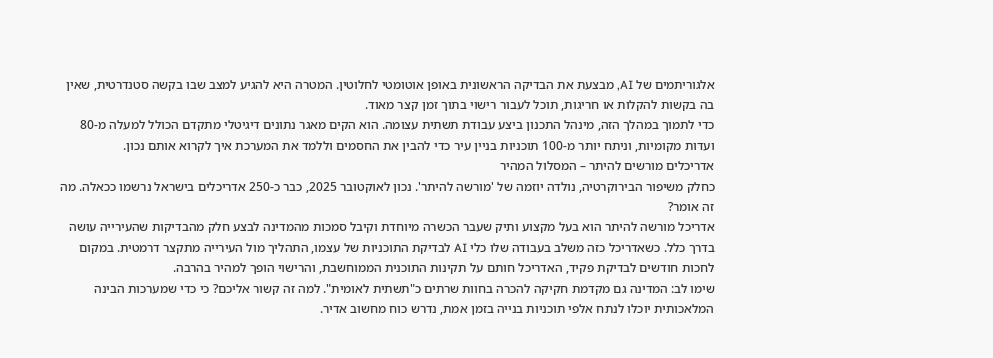אלגוריתמים של AI, מבצעת את הבדיקה הראשונית באופן אוטומטי לחלוטין. המטרה היא להגיע למצב שבו בקשה סטנדרטית, שאין בה בקשות להקלות או חריגות, תוכל לעבור רישוי בתוך זמן קצר מאוד.
כדי לתמוך במהלך הזה, מינהל התכנון ביצע עבודת תשתית עצומה. הוא הקים מאגר נתונים דיגיטלי מתקדם הכולל למעלה מ-80 ועדות מקומיות, וניתח יותר מ-100 תוכניות בניין עיר כדי להבין את החסמים וללמד את המערכת איך לקרוא אותם נכון.
אדריכלים מורשים להיתר – המסלול המהיר
כחלק משיפור הבירוקרטיה, נולדה יוזמה של 'מורשה להיתר'. נכון לאוקטובר 2025, כבר כ-250 אדריכלים בישראל נרשמו ככאלה. מה זה אומר?
אדריכל מורשה להיתר הוא בעל מקצוע ותיק שעבר הכשרה מיוחדת וקיבל סמכות מהמדינה לבצע חלק מהבדיקות שהעירייה עושה בדרך כלל. כשאדריכל כזה משלב בעבודה שלו כלי AI לבדיקת התוכניות של עצמו, התהליך מול העירייה מתקצר דרמטית. במקום לחכות חודשים לבדיקת פקיד, האדריכל חותם על תקינות התוכנית הממוחשבת, והרישוי הופך למהיר בהרבה.
שימו לב: המדינה גם מקדמת חקיקה להכרה בחוות שרתים כ"תשתית לאומית". למה זה קשור אליכם? כי כדי שמערכות הבינה המלאכותית יוכלו לנתח אלפי תוכניות בנייה בזמן אמת, נדרש כוח מחשוב אדיר.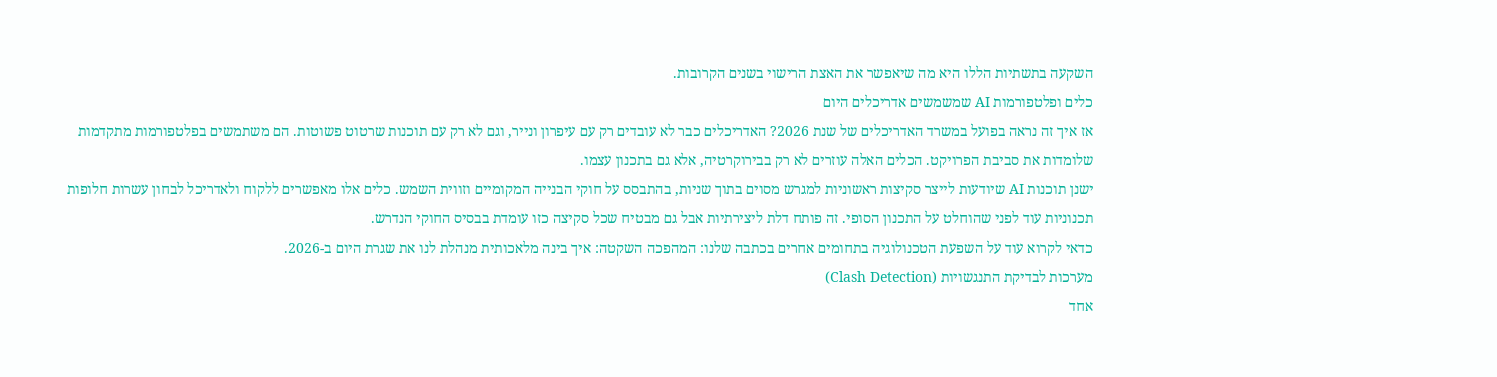השקעה בתשתיות הללו היא מה שיאפשר את האצת הרישוי בשנים הקרובות.
כלים ופלטפורמות AI שמשמשים אדריכלים היום
אז איך זה נראה בפועל במשרד האדריכלים של שנת 2026? האדריכלים כבר לא עובדים רק עם עיפרון ונייר, וגם לא רק עם תוכנות שרטוט פשוטות. הם משתמשים בפלטפורמות מתקדמות שלומדות את סביבת הפרויקט. הכלים האלה עוזרים לא רק בבירוקרטיה, אלא גם בתכנון עצמו.
ישנן תוכנות AI שיודעות לייצר סקיצות ראשוניות למגרש מסוים בתוך שניות, בהתבסס על חוקי הבנייה המקומיים וזווית השמש. כלים אלו מאפשרים ללקוח ולאדריכל לבחון עשרות חלופות תכנוניות עוד לפני שהוחלט על התכנון הסופי. זה פותח דלת ליצירתיות אבל גם מבטיח שכל סקיצה כזו עומדת בבסיס החוקי הנדרש.
כדאי לקרוא עוד על השפעת הטכנולוגיה בתחומים אחרים בכתבה שלנו: המהפכה השקטה: איך בינה מלאכותית מנהלת לנו את שגרת היום ב-2026.
מערכות לבדיקת התנגשויות (Clash Detection)
אחד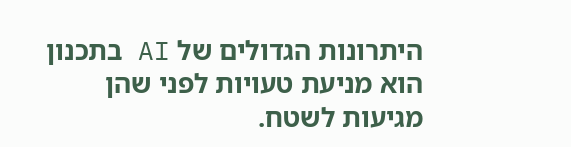היתרונות הגדולים של AI בתכנון הוא מניעת טעויות לפני שהן מגיעות לשטח.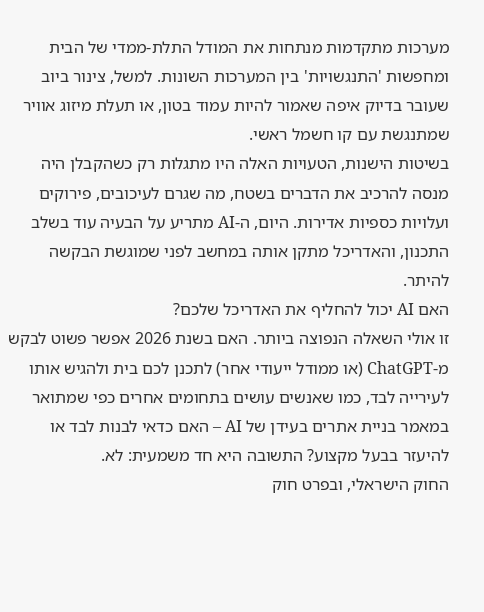מערכות מתקדמות מנתחות את המודל התלת-ממדי של הבית ומחפשות 'התנגשויות' בין המערכות השונות. למשל, צינור ביוב שעובר בדיוק איפה שאמור להיות עמוד בטון, או תעלת מיזוג אוויר שמתנגשת עם קו חשמל ראשי.
בשיטות הישנות, הטעויות האלה היו מתגלות רק כשהקבלן היה מנסה להרכיב את הדברים בשטח, מה שגרם לעיכובים, פירוקים ועלויות כספיות אדירות. היום, ה-AI מתריע על הבעיה עוד בשלב התכנון, והאדריכל מתקן אותה במחשב לפני שמוגשת הבקשה להיתר.
האם AI יכול להחליף את האדריכל שלכם?
זו אולי השאלה הנפוצה ביותר. האם בשנת 2026 אפשר פשוט לבקש מ-ChatGPT (או ממודל ייעודי אחר) לתכנן לכם בית ולהגיש אותו לעירייה לבד, כמו שאנשים עושים בתחומים אחרים כפי שמתואר במאמר בניית אתרים בעידן של AI – האם כדאי לבנות לבד או להיעזר בבעל מקצוע? התשובה היא חד משמעית: לא.
החוק הישראלי, ובפרט חוק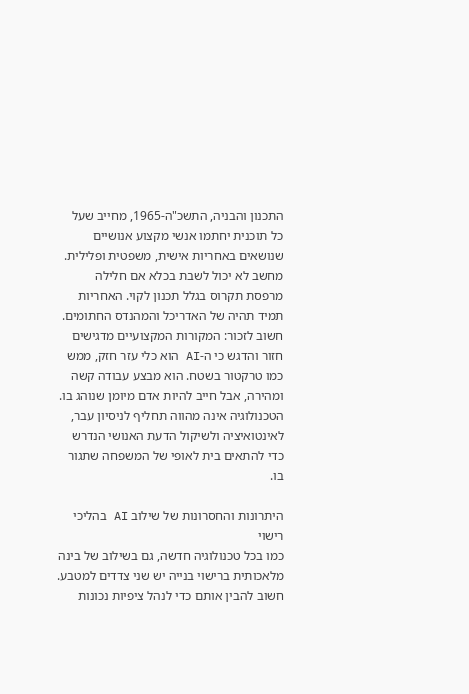התכנון והבניה, התשכ"ה-1965, מחייב שעל כל תוכנית יחתמו אנשי מקצוע אנושיים שנושאים באחריות אישית, משפטית ופלילית. מחשב לא יכול לשבת בכלא אם חלילה מרפסת תקרוס בגלל תכנון לקוי. האחריות תמיד תהיה של האדריכל והמהנדס החתומים.
חשוב לזכור: המקורות המקצועיים מדגישים חזור והדגש כי ה-AI הוא כלי עזר חזק, ממש כמו טרקטור בשטח. הוא מבצע עבודה קשה ומהירה, אבל חייב להיות אדם מיומן שנוהג בו. הטכנולוגיה אינה מהווה תחליף לניסיון עבר, לאינטואיציה ולשיקול הדעת האנושי הנדרש כדי להתאים בית לאופי של המשפחה שתגור בו.

היתרונות והחסרונות של שילוב AI בהליכי רישוי
כמו בכל טכנולוגיה חדשה, גם בשילוב של בינה מלאכותית ברישוי בנייה יש שני צדדים למטבע. חשוב להבין אותם כדי לנהל ציפיות נכונות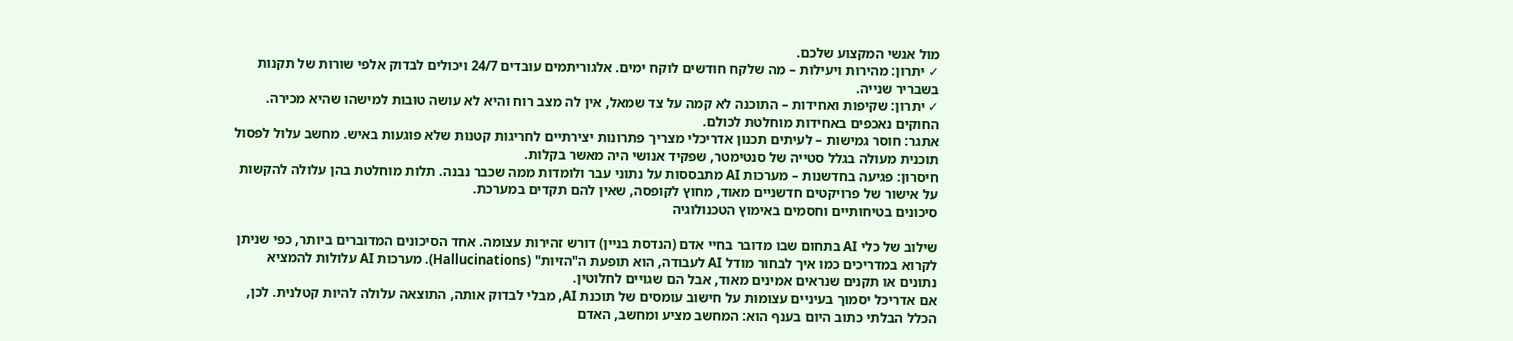מול אנשי המקצוע שלכם.
✓ יתרון: מהירות ויעילות – מה שלקח חודשים לוקח ימים. אלגוריתמים עובדים 24/7 ויכולים לבדוק אלפי שורות של תקנות בשבריר שנייה.
✓ יתרון: שקיפות ואחידות – התוכנה לא קמה על צד שמאל, אין לה מצב רוח והיא לא עושה טובות למישהו שהיא מכירה. החוקים נאכפים באחידות מוחלטת לכולם.
אתגר: חוסר גמישות – לעיתים תכנון אדריכלי מצריך פתרונות יצירתיים לחריגות קטנות שלא פוגעות באיש. מחשב עלול לפסול תוכנית מעולה בגלל סטייה של סנטימטר, שפקיד אנושי היה מאשר בקלות.
חיסרון: פגיעה בחדשנות – מערכות AI מתבססות על נתוני עבר ולומדות ממה שכבר נבנה. תלות מוחלטת בהן עלולה להקשות על אישור של פרויקטים חדשניים מאוד, מחוץ לקופסה, שאין להם תקדים במערכת.
סיכונים בטיחותיים וחסמים באימוץ הטכנולוגיה

שילוב של כלי AI בתחום שבו מדובר בחיי אדם (הנדסת בניין) דורש זהירות עצומה. אחד הסיכונים המדוברים ביותר, כפי שניתן לקרוא במדריכים כמו איך לבחור מודל AI לעבודה, הוא תופעת ה"הזיות" (Hallucinations). מערכות AI עלולות להמציא נתונים או תקנים שנראים אמינים מאוד, אבל הם שגויים לחלוטין.
אם אדריכל יסמוך בעיניים עצומות על חישוב עומסים של תוכנת AI, מבלי לבדוק אותה, התוצאה עלולה להיות קטלנית. לכן, הכלל הבלתי כתוב היום בענף הוא: המחשב מציע ומחשב, האדם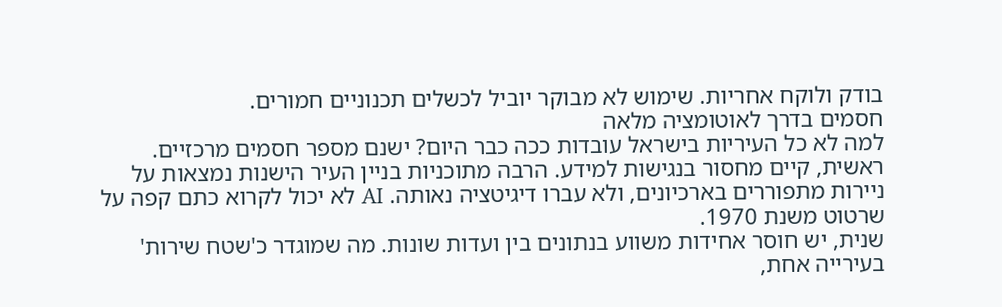בודק ולוקח אחריות. שימוש לא מבוקר יוביל לכשלים תכנוניים חמורים.
חסמים בדרך לאוטומציה מלאה
למה לא כל העיריות בישראל עובדות ככה כבר היום? ישנם מספר חסמים מרכזיים. ראשית, קיים מחסור בנגישות למידע. הרבה מתוכניות בניין העיר הישנות נמצאות על ניירות מתפוררים בארכיונים, ולא עברו דיגיטציה נאותה. AI לא יכול לקרוא כתם קפה על שרטוט משנת 1970.
שנית, יש חוסר אחידות משווע בנתונים בין ועדות שונות. מה שמוגדר כ'שטח שירות' בעירייה אחת,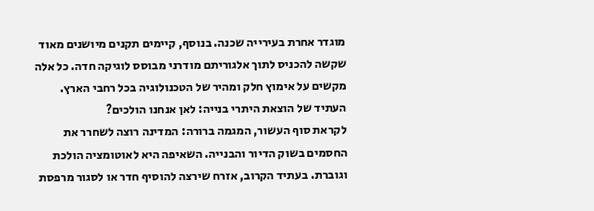מוגדר אחרת בעירייה שכנה. בנוסף, קיימים תקנים מיושנים מאוד שקשה להכניס לתוך אלגוריתם מודרני מבוסס לוגיקה חדה. כל אלה מקשים על אימוץ חלק ומהיר של הטכנולוגיה בכל רחבי הארץ.
העתיד של הוצאת היתרי בנייה: לאן אנחנו הולכים?
לקראת סוף העשור, המגמה ברורה: המדינה רוצה לשחרר את החסמים בשוק הדיור והבנייה. השאיפה היא לאוטומציה הולכת וגוברת. בעתיד הקרוב, אזרח שירצה להוסיף חדר או לסגור מרפסת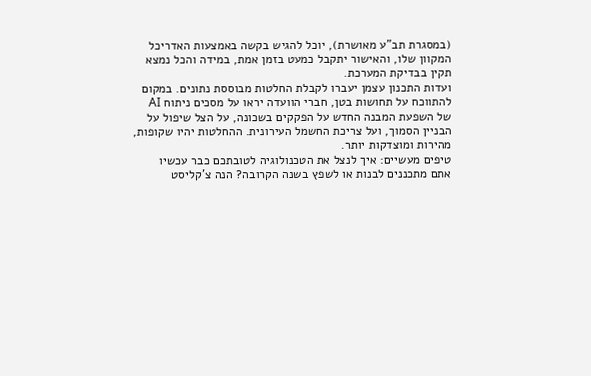(במסגרת תב"ע מאושרת), יוכל להגיש בקשה באמצעות האדריכל המקוון שלו, והאישור יתקבל כמעט בזמן אמת, במידה והכל נמצא תקין בבדיקת המערכת.
ועדות התכנון עצמן יעברו לקבלת החלטות מבוססת נתונים. במקום להתווכח על תחושות בטן, חברי הוועדה יראו על מסכים ניתוח AI של השפעת המבנה החדש על הפקקים בשכונה, על הצל שיפול על הבניין הסמוך, ועל צריכת החשמל העירונית. ההחלטות יהיו שקופות, מהירות ומוצדקות יותר.
טיפים מעשיים: איך לנצל את הטכנולוגיה לטובתכם כבר עכשיו
אתם מתכננים לבנות או לשפץ בשנה הקרובה? הנה צ'קליסט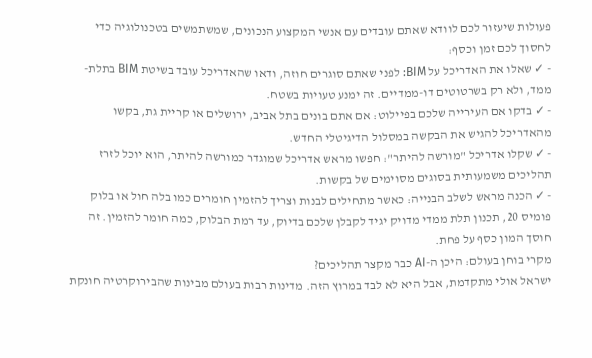פעולות שיעזור לכם לוודא שאתם עובדים עם אנשי המקצוע הנכונים, שמשתמשים בטכנולוגיה כדי לחסוך לכם זמן וכסף:
- ✓ שאלו את האדריכל על BIM: לפני שאתם סוגרים חוזה, ודאו שהאדריכל עובד בשיטת BIM בתלת-ממד, ולא רק בשרטוטים דו-ממדיים. זה ימנע טעויות בשטח.
- ✓ בדקו אם העירייה שלכם בפיילוט: אם אתם בונים בתל אביב, ירושלים או קריית גת, בקשו מהאדריכל להגיש את הבקשה במסלול הדיגיטלי החדש.
- ✓ שקלו אדריכל "מורשה להיתר": חפשו מראש אדריכל שמוגדר כמורשה להיתר, הוא יוכל לזרז תהליכים משמעותית בסוגים מסוימים של בקשות.
- ✓ הכנה מראש לשלב הבנייה: כאשר מתחילים לבנות וצריך להזמין חומרים כמו בלה חול או בלוק פומיס 20, תכנון תלת ממדי מדויק יגיד לקבלן שלכם בדיוק, עד רמת הבלוק, כמה חומר להזמין. זה חוסך המון כסף על פחת.
מקרי בוחן בעולם: היכן ה-AI כבר מקצר תהליכים?
ישראל אולי מתקדמת, אבל היא לא לבד במרוץ הזה. מדינות רבות בעולם מבינות שהבירוקרטיה חונקת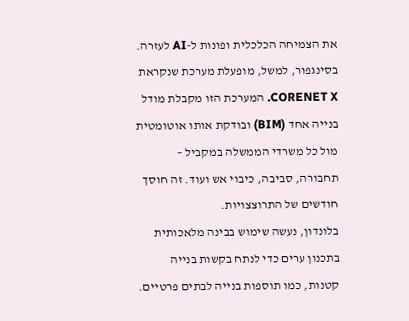את הצמיחה הכלכלית ופונות ל-AI לעזרה. בסינגפור, למשל, מופעלת מערכת שנקראת CORENET X. המערכת הזו מקבלת מודל בנייה אחד (BIM) ובודקת אותו אוטומטית מול כל משרדי הממשלה במקביל – תחבורה, סביבה, כיבוי אש ועוד. זה חוסך חודשים של התרוצצויות.
בלונדון, נעשה שימוש בבינה מלאכותית בתכנון ערים כדי לנתח בקשות בנייה קטנות, כמו תוספות בנייה לבתים פרטיים.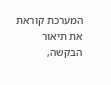המערכת קוראת את תיאור הבקשה,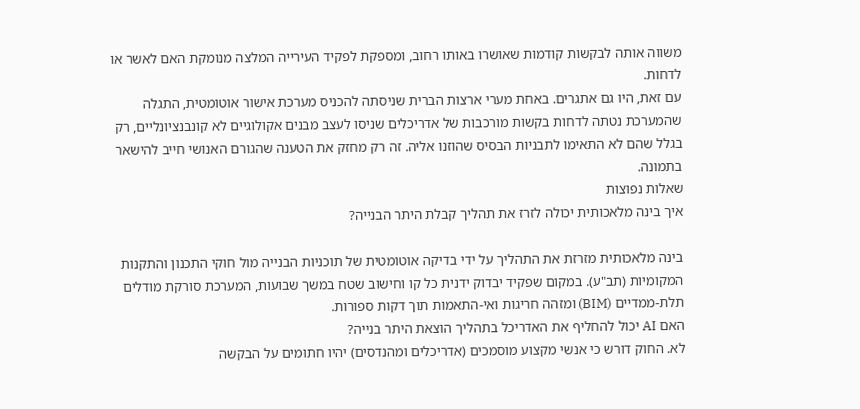משווה אותה לבקשות קודמות שאושרו באותו רחוב, ומספקת לפקיד העירייה המלצה מנומקת האם לאשר או לדחות.
עם זאת, היו גם אתגרים. באחת מערי ארצות הברית שניסתה להכניס מערכת אישור אוטומטית, התגלה שהמערכת נטתה לדחות בקשות מורכבות של אדריכלים שניסו לעצב מבנים אקולוגיים לא קונבנציונליים, רק בגלל שהם לא התאימו לתבניות הבסיס שהוזנו אליה. זה רק מחזק את הטענה שהגורם האנושי חייב להישאר בתמונה.
שאלות נפוצות
איך בינה מלאכותית יכולה לזרז את תהליך קבלת היתר הבנייה?

בינה מלאכותית מזרזת את התהליך על ידי בדיקה אוטומטית של תוכניות הבנייה מול חוקי התכנון והתקנות המקומיות (תב"ע). במקום שפקיד יבדוק ידנית כל קו וחישוב שטח במשך שבועות, המערכת סורקת מודלים תלת-ממדיים (BIM) ומזהה חריגות ואי-התאמות תוך דקות ספורות.
האם AI יכול להחליף את האדריכל בתהליך הוצאת היתר בנייה?
לא. החוק דורש כי אנשי מקצוע מוסמכים (אדריכלים ומהנדסים) יהיו חתומים על הבקשה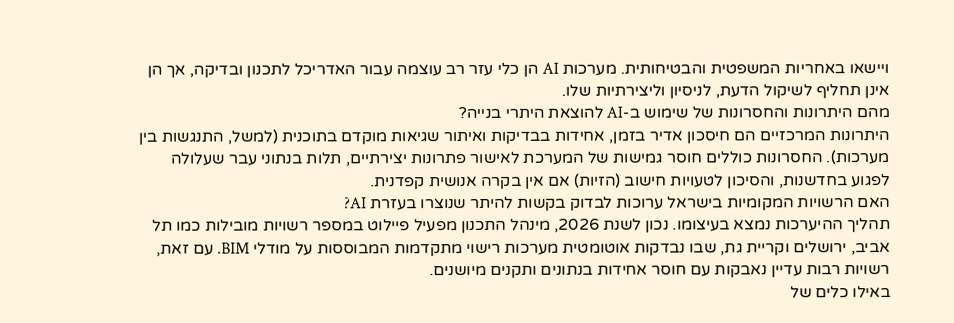ויישאו באחריות המשפטית והבטיחותית. מערכות AI הן כלי עזר רב עוצמה עבור האדריכל לתכנון ובדיקה, אך הן אינן תחליף לשיקול הדעת, לניסיון וליצירתיות שלו.
מהם היתרונות והחסרונות של שימוש ב-AI להוצאת היתרי בנייה?
היתרונות המרכזיים הם חיסכון אדיר בזמן, אחידות בבדיקות ואיתור שגיאות מוקדם בתוכנית (למשל, התנגשות בין מערכות). החסרונות כוללים חוסר גמישות של המערכת לאישור פתרונות יצירתיים, תלות בנתוני עבר שעלולה לפגוע בחדשנות, והסיכון לטעויות חישוב (הזיות) אם אין בקרה אנושית קפדנית.
האם הרשויות המקומיות בישראל ערוכות לבדוק בקשות להיתר שנוצרו בעזרת AI?
תהליך ההיערכות נמצא בעיצומו. נכון לשנת 2026, מינהל התכנון מפעיל פיילוט במספר רשויות מובילות כמו תל אביב, ירושלים וקריית גת, שבו נבדקות אוטומטית מערכות רישוי מתקדמות המבוססות על מודלי BIM. עם זאת, רשויות רבות עדיין נאבקות עם חוסר אחידות בנתונים ותקנים מיושנים.
באילו כלים של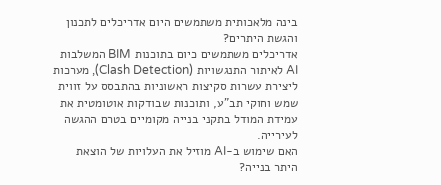בינה מלאכותית משתמשים היום אדריכלים לתכנון והגשת היתרים?
אדריכלים משתמשים כיום בתוכנות BIM המשלבות AI לאיתור התנגשויות (Clash Detection), מערכות ליצירת עשרות סקיצות ראשוניות בהתבסס על זווית שמש וחוקי תב"ע, ותוכנות שבודקות אוטומטית את עמידת המודל בתקני בנייה מקומיים בטרם ההגשה לעירייה.
האם שימוש ב-AI מוזיל את העלויות של הוצאת היתר בנייה?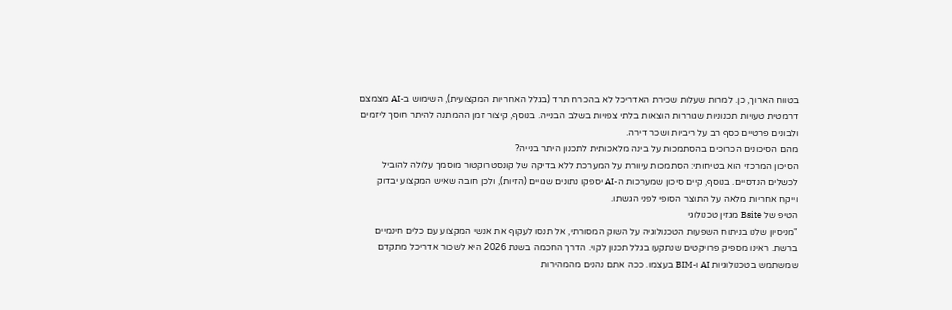בטווח הארוך, כן. למרות שעלות שכירת האדריכל לא בהכרח תרד (בגלל האחריות המקצועית), השימוש ב-AI מצמצם דרמטית טעויות תכנוניות שגוררות הוצאות בלתי צפויות בשלב הבנייה. בנוסף, קיצור זמן ההמתנה להיתר חוסך ליזמים ולבונים פרטיים כסף רב על ריביות ושכר דירה.
מהם הסיכונים הכרוכים בהסתמכות על בינה מלאכותית לתכנון היתר בנייה?
הסיכון המרכזי הוא בטיחותי: הסתמכות עיוורת על המערכת ללא בדיקה של קונסטרוקטור מוסמך עלולה להוביל לכשלים הנדסיים. בנוסף, קיים סיכון שמערכות ה-AI יספקו נתונים שגויים (הזיות), ולכן חובה שאיש המקצוע יבדוק וייקח אחריות מלאה על התוצר הסופי לפני הגשתו.
הטיפ של Bsite מגזין טכנולוגי
"מניסיון שלנו בניתוח השפעות הטכנולוגיה על השוק המסורתי, אל תנסו לעקוף את אנשי המקצוע עם כלים חינמיים ברשת. ראינו מספיק פרויקטים שנתקעו בגלל תכנון לקוי. הדרך החכמה בשנת 2026 היא לשכור אדריכל מתקדם שמשתמש בטכנולוגיות AI ו-BIM בעצמו. ככה אתם נהנים מהמהירות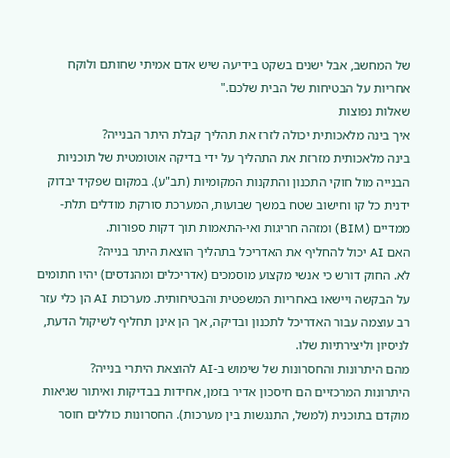של המחשב, אבל ישנים בשקט בידיעה שיש אדם אמיתי שחותם ולוקח אחריות על הבטיחות של הבית שלכם."
שאלות נפוצות
איך בינה מלאכותית יכולה לזרז את תהליך קבלת היתר הבנייה?
בינה מלאכותית מזרזת את התהליך על ידי בדיקה אוטומטית של תוכניות הבנייה מול חוקי התכנון והתקנות המקומיות (תב"ע). במקום שפקיד יבדוק ידנית כל קו וחישוב שטח במשך שבועות, המערכת סורקת מודלים תלת-ממדיים (BIM) ומזהה חריגות ואי-התאמות תוך דקות ספורות.
האם AI יכול להחליף את האדריכל בתהליך הוצאת היתר בנייה?
לא. החוק דורש כי אנשי מקצוע מוסמכים (אדריכלים ומהנדסים) יהיו חתומים על הבקשה ויישאו באחריות המשפטית והבטיחותית. מערכות AI הן כלי עזר רב עוצמה עבור האדריכל לתכנון ובדיקה, אך הן אינן תחליף לשיקול הדעת, לניסיון וליצירתיות שלו.
מהם היתרונות והחסרונות של שימוש ב-AI להוצאת היתרי בנייה?
היתרונות המרכזיים הם חיסכון אדיר בזמן, אחידות בבדיקות ואיתור שגיאות מוקדם בתוכנית (למשל, התנגשות בין מערכות). החסרונות כוללים חוסר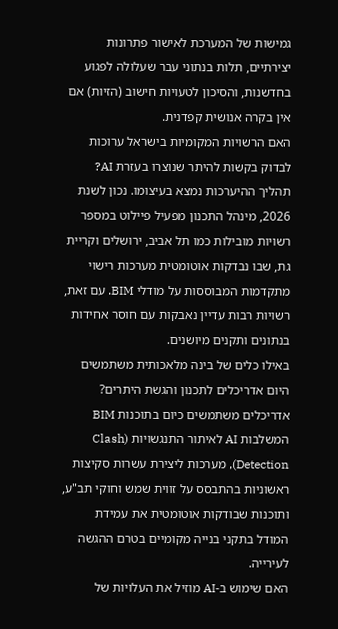גמישות של המערכת לאישור פתרונות יצירתיים, תלות בנתוני עבר שעלולה לפגוע בחדשנות, והסיכון לטעויות חישוב (הזיות) אם אין בקרה אנושית קפדנית.
האם הרשויות המקומיות בישראל ערוכות לבדוק בקשות להיתר שנוצרו בעזרת AI?
תהליך ההיערכות נמצא בעיצומו. נכון לשנת 2026, מינהל התכנון מפעיל פיילוט במספר רשויות מובילות כמו תל אביב, ירושלים וקריית גת, שבו נבדקות אוטומטית מערכות רישוי מתקדמות המבוססות על מודלי BIM. עם זאת, רשויות רבות עדיין נאבקות עם חוסר אחידות בנתונים ותקנים מיושנים.
באילו כלים של בינה מלאכותית משתמשים היום אדריכלים לתכנון והגשת היתרים?
אדריכלים משתמשים כיום בתוכנות BIM המשלבות AI לאיתור התנגשויות (Clash Detection), מערכות ליצירת עשרות סקיצות ראשוניות בהתבסס על זווית שמש וחוקי תב"ע, ותוכנות שבודקות אוטומטית את עמידת המודל בתקני בנייה מקומיים בטרם ההגשה לעירייה.
האם שימוש ב-AI מוזיל את העלויות של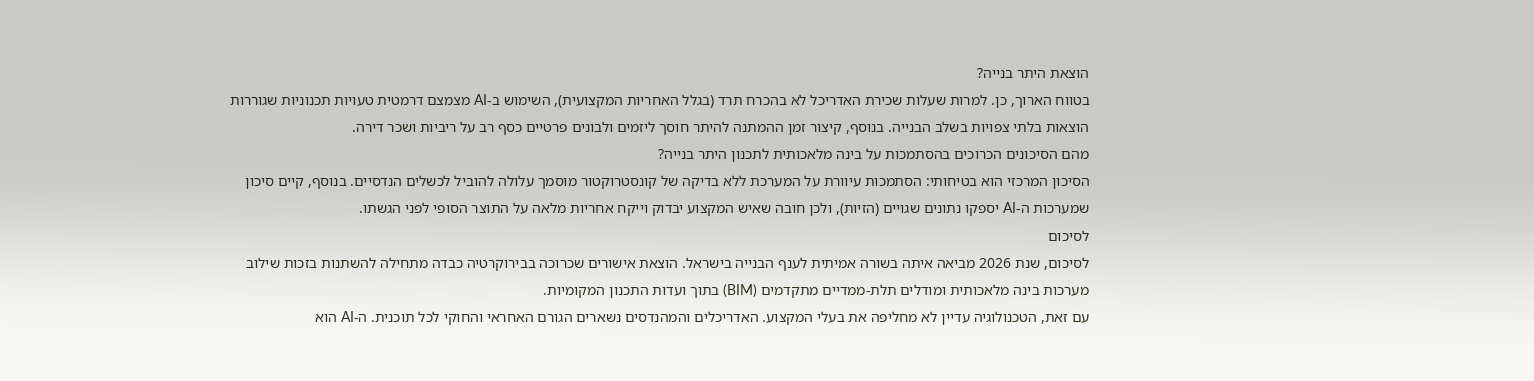הוצאת היתר בנייה?
בטווח הארוך, כן. למרות שעלות שכירת האדריכל לא בהכרח תרד (בגלל האחריות המקצועית), השימוש ב-AI מצמצם דרמטית טעויות תכנוניות שגוררות הוצאות בלתי צפויות בשלב הבנייה. בנוסף, קיצור זמן ההמתנה להיתר חוסך ליזמים ולבונים פרטיים כסף רב על ריביות ושכר דירה.
מהם הסיכונים הכרוכים בהסתמכות על בינה מלאכותית לתכנון היתר בנייה?
הסיכון המרכזי הוא בטיחותי: הסתמכות עיוורת על המערכת ללא בדיקה של קונסטרוקטור מוסמך עלולה להוביל לכשלים הנדסיים. בנוסף, קיים סיכון שמערכות ה-AI יספקו נתונים שגויים (הזיות), ולכן חובה שאיש המקצוע יבדוק וייקח אחריות מלאה על התוצר הסופי לפני הגשתו.
לסיכום
לסיכום, שנת 2026 מביאה איתה בשורה אמיתית לענף הבנייה בישראל. הוצאת אישורים שכרוכה בבירוקרטיה כבדה מתחילה להשתנות בזכות שילוב מערכות בינה מלאכותית ומודלים תלת-ממדיים מתקדמים (BIM) בתוך ועדות התכנון המקומיות.
עם זאת, הטכנולוגיה עדיין לא מחליפה את בעלי המקצוע. האדריכלים והמהנדסים נשארים הגורם האחראי והחוקי לכל תוכנית. ה-AI הוא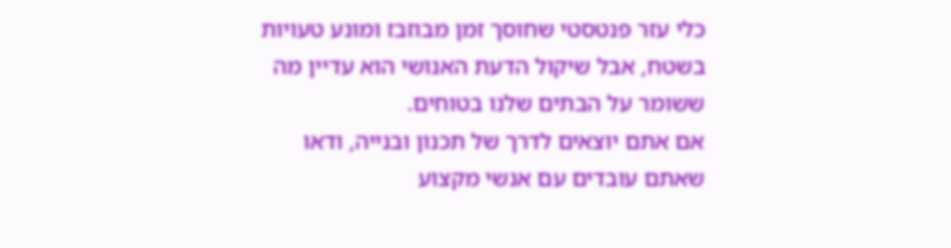כלי עזר פנטסטי שחוסך זמן מבוזבז ומונע טעויות בשטח, אבל שיקול הדעת האנושי הוא עדיין מה ששומר על הבתים שלנו בטוחים.
אם אתם יוצאים לדרך של תכנון ובנייה, ודאו שאתם עובדים עם אנשי מקצוע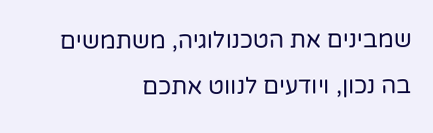שמבינים את הטכנולוגיה, משתמשים בה נכון, ויודעים לנווט אתכם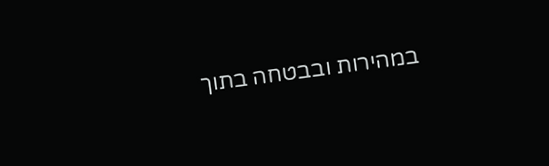במהירות ובבטחה בתוך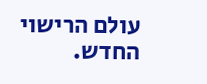עולם הרישוי החדש.